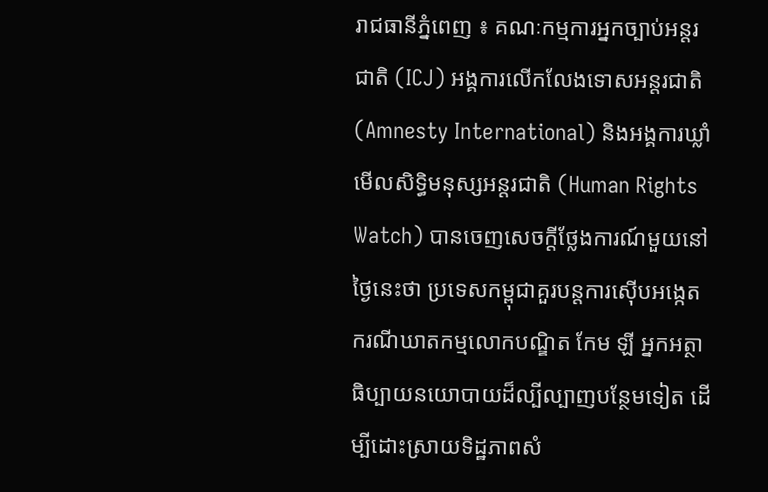រាជធានីភ្នំពេញ ៖ គណៈកម្មការអ្នកច្បាប់អន្តរជាតិ (ICJ) អង្គការលើកលែងទោសអន្តរជាតិ (Amnesty International) និងអង្គការឃ្លាំមើលសិទ្ធិមនុស្សអន្តរជាតិ (Human Rights Watch) បានចេញសេចក្ដីថ្លែងការណ៍មួយនៅថ្ងៃនេះថា ប្រទេសកម្ពុជាគួរបន្តការស៊ើបអង្កេតករណីឃាតកម្មលោកបណ្ឌិត កែម ឡី អ្នកអត្ថាធិប្បាយនយោបាយដ៏ល្បីល្បាញបន្ថែមទៀត ដើម្បីដោះស្រាយទិដ្ឋភាពសំ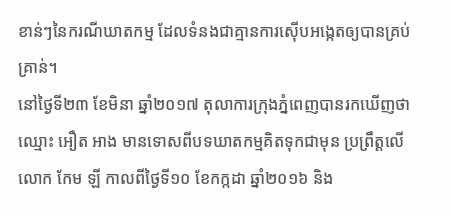ខាន់ៗនៃករណីឃាតកម្ម ដែលទំនងជាគ្មានការស៊ើបអង្កេតឲ្យបានគ្រប់គ្រាន់។
នៅថ្ងៃទី២៣ ខែមិនា ឆ្នាំ២០១៧ តុលាការក្រុងភ្នំពេញបានរកឃើញថា ឈ្មោះ អឿត អាង មានទោសពីបទឃាតកម្មគិតទុកជាមុន ប្រព្រឹត្តលើលោក កែម ឡី កាលពីថ្ងៃទី១០ ខែកក្កដា ឆ្នាំ២០១៦ និង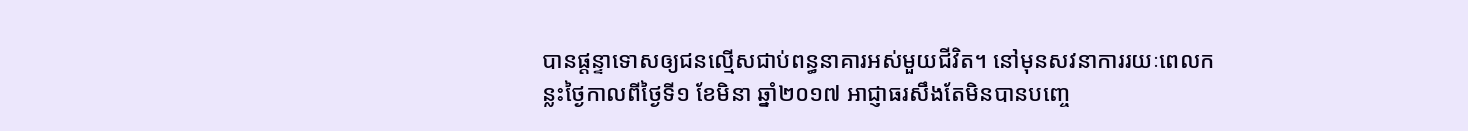បានផ្តន្ទាទោសឲ្យជនល្មើសជាប់ពន្ធនាគារអស់មួយជីវិត។ នៅមុនសវនាការរយៈពេលកន្លះថ្ងៃកាលពីថ្ងៃទី១ ខែមិនា ឆ្នាំ២០១៧ អាជ្ញាធរសឹងតែមិនបានបញ្ចេ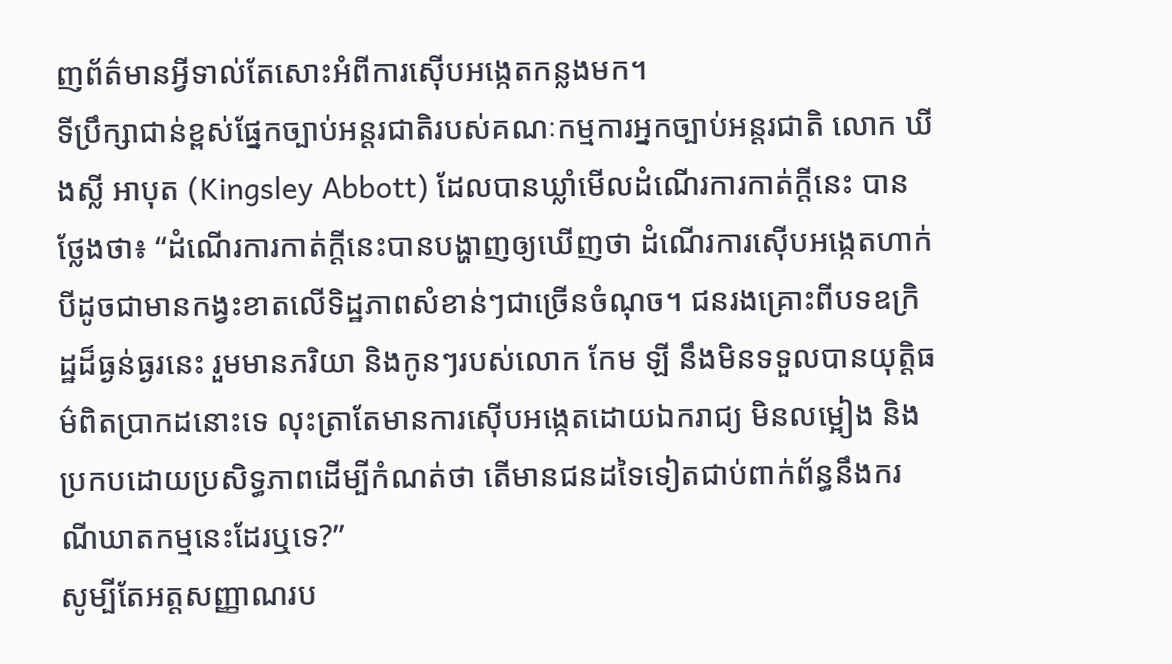ញព័ត៌មានអ្វីទាល់តែសោះអំពីការស៊ើបអង្កេតកន្លងមក។
ទីប្រឹក្សាជាន់ខ្ពស់ផ្នែកច្បាប់អន្តរជាតិរបស់គណៈកម្មការអ្នកច្បាប់អន្តរជាតិ លោក ឃីងស្លី អាបុត (Kingsley Abbott) ដែលបានឃ្លាំមើលដំណើរការកាត់ក្តីនេះ បានថ្លែងថា៖ “ដំណើរការកាត់ក្តីនេះបានបង្ហាញឲ្យឃើញថា ដំណើរការស៊ើបអង្កេតហាក់បីដូចជាមានកង្វះខាតលើទិដ្ឋភាពសំខាន់ៗជាច្រើនចំណុច។ ជនរងគ្រោះពីបទឧក្រិដ្ឋដ៏ធ្ងន់ធ្ងរនេះ រួមមានភរិយា និងកូនៗរបស់លោក កែម ឡី នឹងមិនទទួលបានយុត្តិធម៌ពិតប្រាកដនោះទេ លុះត្រាតែមានការស៊ើបអង្កេតដោយឯករាជ្យ មិនលម្អៀង និងប្រកបដោយប្រសិទ្ធភាពដើម្បីកំណត់ថា តើមានជនដទៃទៀតជាប់ពាក់ព័ន្ធនឹងករណីឃាតកម្មនេះដែរឬទេ?”
សូម្បីតែអត្តសញ្ញាណរប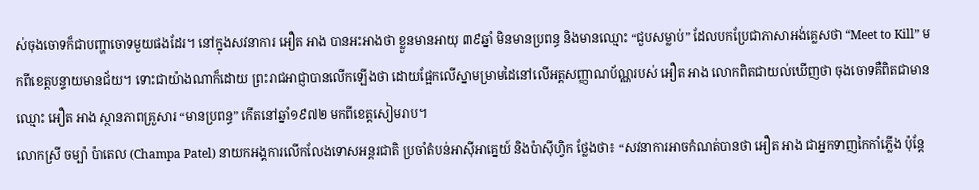ស់ចុងចោទក៏ជាបញ្ហាចោទមួយផងដែរ។ នៅក្នុងសវនាការ អឿត អាង បានអះអាងថា ខ្លួនមានអាយុ ៣៩ឆ្នាំ មិនមានប្រពន្ធ និងមានឈ្មោះ “ជួបសម្លាប់” ដែលបកប្រែជាភាសាអង់គ្លេសថា “Meet to Kill” មកពីខេត្តបន្ទាយមានជ័យ។ ទោះជាយ៉ាងណាក៏ដោយ ព្រះរាជអាជ្ញាបានលើកឡើងថា ដោយផ្អែកលើស្នាមម្រាមដៃនៅលើអត្តសញ្ញាណប័ណ្ណរបស់ អឿត អាង លោកពិតជាយល់ឃើញថា ចុងចោទគឺពិតជាមានឈ្មោះ អឿត អាង ស្ថានភាពគ្រួសារ “មានប្រពន្ធ” កើតនៅឆ្នាំ១៩៧២ មកពីខេត្តសៀមរាប។
លោកស្រី ចម្ប៉ា ប៉ាតេល (Champa Patel) នាយកអង្គការលើកលែងទោសអន្តរជាតិ ប្រចាំតំបន់អាស៊ីអាគ្នេយ៍ និងប៉ាស៊ីហ្វិក ថ្លែងថា៖ “សវនាការអាចកំណត់បានថា អឿត អាង ជាអ្នកទាញកៃកាំភ្លើង ប៉ុន្តែ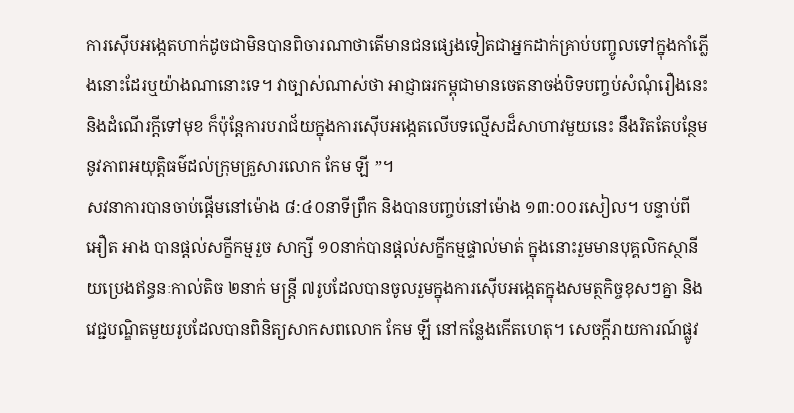ការស៊ើបអង្កេតហាក់ដូចជាមិនបានពិចារណាថាតើមានជនផ្សេងទៀតជាអ្នកដាក់គ្រាប់បញ្ចូលទៅក្នុងកាំភ្លើងនោះដែរឬយ៉ាងណានោះទេ។ វាច្បាស់ណាស់ថា អាជ្ញាធរកម្ពុជាមានចេតនាចង់បិទបញ្ចប់សំណុំរឿងនេះ និងដំណើរក្តីទៅមុខ ក៏ប៉ុន្តែការបរាជ័យក្នុងការស៊ើបអង្កេតលើបទល្មើសដ៏សាហាវមួយនេះ នឹងរិតតែបន្ថែមនូវភាពអយុត្តិធម៌ដល់ក្រុមគ្រួសារលោក កែម ឡី ”។
សវនាការបានចាប់ផ្តើមនៅម៉ោង ៨:៤០នាទីព្រឹក និងបានបញ្ចប់នៅម៉ោង ១៣:០០រសៀល។ បន្ទាប់ពី អឿត អាង បានផ្តល់សក្ខីកម្មរួច សាក្សី ១០នាក់បានផ្តល់សក្ខីកម្មផ្ទាល់មាត់ ក្នុងនោះរួមមានបុគ្គលិកស្ថានីយប្រេងឥន្ធនៈកាល់តិច ២នាក់ មន្ត្រី ៧រូបដែលបានចូលរួមក្នុងការស៊ើបអង្កេតក្នុងសមត្ថកិច្ចខុសៗគ្នា និងវេជ្ជបណ្ឌិតមួយរូបដែលបានពិនិត្យសាកសពលោក កែម ឡី នៅកន្លែងកើតហេតុ។ សេចក្តីរាយការណ៍ផ្លូវ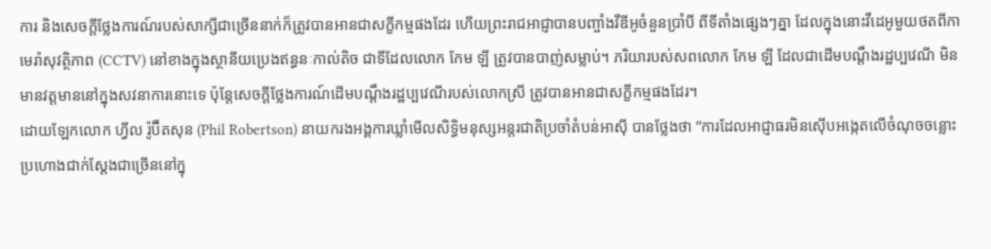ការ និងសេចក្តីថ្លែងការណ៍របស់សាក្សីជាច្រើននាក់ក៏ត្រូវបានអានជាសក្ខីកម្មផងដែរ ហើយព្រះរាជអាជ្ញាបានបញ្ចាំងវីឌីអូចំនួនប្រាំបី ពីទីតាំងផ្សេងៗគ្នា ដែលក្នុងនោះវីដេអូមួយថតពីកាមេរ៉ាសុវត្ថិភាព (CCTV) នៅខាងក្នុងស្ថានីយប្រេងឥន្ធនៈកាល់តិច ជាទីដែលលោក កែម ឡី ត្រូវបានបាញ់សម្លាប់។ ភរិយារបស់សពលោក កែម ឡី ដែលជាដើមបណ្តឹងរដ្ឋប្បវេណី មិនមានវត្តមាននៅក្នុងសវនាការនោះទេ ប៉ុន្តែសេចក្តីថ្លែងការណ៍ដើមបណ្តឹងរដ្ឋប្បវេណីរបស់លោកស្រី ត្រូវបានអានជាសក្ខីកម្មផងដែរ។
ដោយឡែកលោក ហ្វីល រ៉ូប៊ឺតសុន (Phil Robertson) នាយករងអង្គការឃ្លាំមើលសិទ្ធិមនុស្សអន្តរជាតិប្រចាំតំបន់អាស៊ី បានថ្លែងថា “ការដែលអាជ្ញាធរមិនស៊ើបអង្កេតលើចំណុចចន្លោះប្រហោងជាក់ស្ដែងជាច្រើននៅក្នុ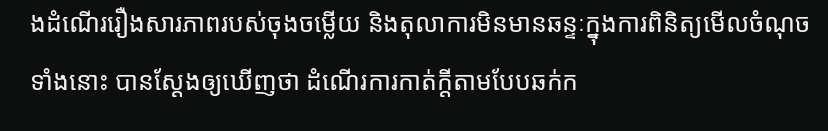ងដំណើររឿងសារភាពរបស់ចុងចម្លើយ និងតុលាការមិនមានឆន្ទៈក្នុងការពិនិត្យមើលចំណុចទាំងនោះ បានស្ដែងឲ្យឃើញថា ដំណើរការកាត់ក្តីតាមបែបឆក់ក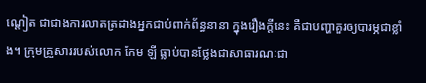ណ្ដៀត ជាជាងការលាតត្រដាងអ្នកជាប់ពាក់ព័ន្ធនានា ក្នុងរឿងក្តីនេះ គឺជាបញ្ហាគួរឲ្យបារម្ភជាខ្លាំង។ ក្រុមគ្រួសាររបស់លោក កែម ឡី ធ្លាប់បានថ្លែងជាសាធារណៈជា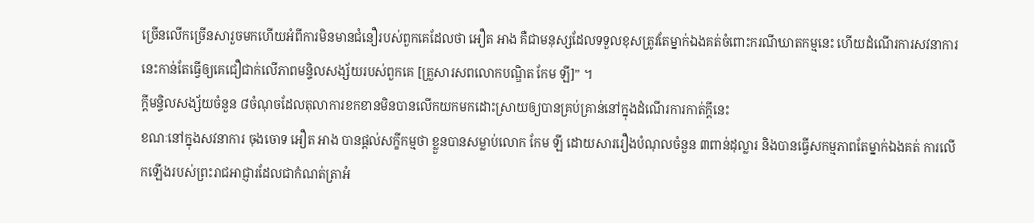ច្រើនលើកច្រើនសារួចមកហើយអំពីការមិនមានជំនឿរបស់ពួកគេដែលថា អឿត អាង គឺជាមនុស្សដែលទទួលខុសត្រូវតែម្នាក់ឯងគត់ចំពោះករណីឃាតកម្មនេះ ហើយដំណើរការសវនាការនេះកាន់តែធ្វើឲ្យគេជឿជាក់លើភាពមន្ទិលសង្ស័យរបស់ពួកគេ [គ្រួសារសពលោកបណ្ឌិត កែម ឡី]” ។
ក្តីមន្ទិលសង្ស័យចំនួន ៨ចំណុចដែលតុលាការខកខានមិនបានលើកយកមកដោះស្រាយឲ្យបានគ្រប់គ្រាន់នៅក្នុងដំណើរការកាត់ក្តីនេះ
ខណៈនៅក្នុងសវនាការ ចុងចោទ អឿត អាង បានផ្តល់សក្ខីកម្មថា ខ្លួនបានសម្លាប់លោក កែម ឡី ដោយសាររឿងបំណុលចំនួន ៣ពាន់ដុល្លារ និងបានធ្វើសកម្មភាពតែម្នាក់ឯងគត់ ការលើកឡើងរបស់ព្រះរាជអាជ្ញារដែលជាកំណត់ត្រាអំ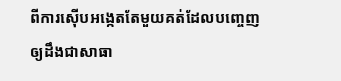ពីការស៊ើបអង្កេតតែមួយគត់ដែលបញ្ចេញឲ្យដឹងជាសាធា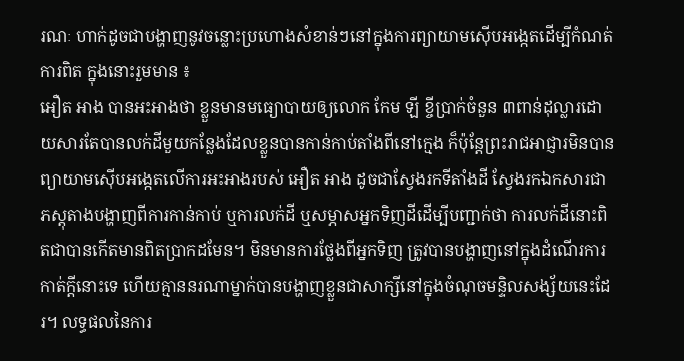រណៈ ហាក់ដូចជាបង្ហាញនូវចន្លោះប្រហោងសំខាន់ៗនៅក្នុងការព្យាយាមស៊ើបអង្កេតដើម្បីកំណត់ការពិត ក្នុងនោះរួមមាន ៖
អឿត អាង បានអះអាងថា ខ្លួនមានមធ្យោបាយឲ្យលោក កែម ឡី ខ្ចីប្រាក់ចំនួន ៣ពាន់ដុល្លារដោយសារតែបានលក់ដីមួយកន្លែងដែលខ្លួនបានកាន់កាប់តាំងពីនៅក្មេង ក៏ប៉ុន្តែព្រះរាជអាជ្ញារមិនបានព្យាយាមស៊ើបអង្កេតលើការអះអាងរបស់ អឿត អាង ដូចជាស្វែងរកទីតាំងដី ស្វែងរកឯកសារជាភស្តុតាងបង្ហាញពីការកាន់កាប់ ឬការលក់ដី ឬសម្ភាសអ្នកទិញដីដើម្បីបញ្ជាក់ថា ការលក់ដីនោះពិតជាបានកើតមានពិតប្រាកដមែន។ មិនមានការថ្លែងពីអ្នកទិញ ត្រូវបានបង្ហាញនៅក្នុងដំណើរការកាត់ក្តីនោះទេ ហើយគ្មាននរណាម្នាក់បានបង្ហាញខ្លួនជាសាក្សីនៅក្នុងចំណុចមន្ទិលសង្ស័យនេះដែរ។ លទ្ធផលនៃការ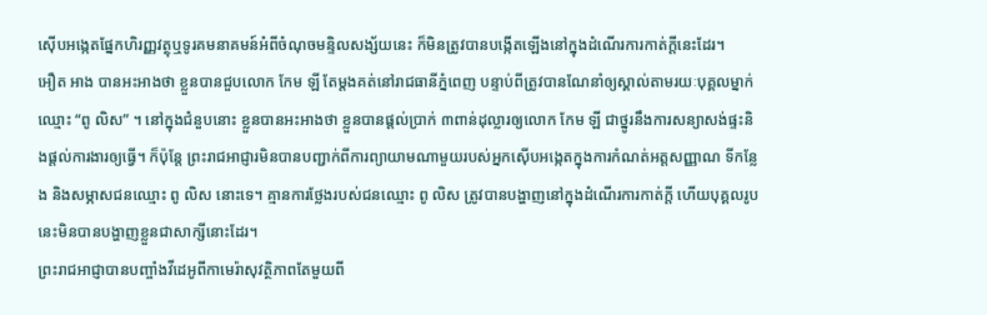ស៊ើបអង្កេតផ្នែកហិរញ្ញវត្ថុឬទូរគមនាគមន៍អំពីចំណុចមន្ទិលសង្ស័យនេះ ក៏មិនត្រូវបានបង្កើតឡើងនៅក្នុងដំណើរការកាត់ក្តីនេះដែរ។
អឿត អាង បានអះអាងថា ខ្លួនបានជួបលោក កែម ឡី តែម្ដងគត់នៅរាជធានីភ្នំពេញ បន្ទាប់ពីត្រូវបានណែនាំឲ្យស្គាល់តាមរយៈបុគ្គលម្នាក់ឈ្មោះ “ពូ លិស” ។ នៅក្នុងជំនួបនោះ ខ្លួនបានអះអាងថា ខ្លួនបានផ្តល់ប្រាក់ ៣ពាន់ដុល្លារឲ្យលោក កែម ឡី ជាថ្នូរនឹងការសន្យាសង់ផ្ទះនិងផ្តល់ការងារឲ្យធ្វើ។ ក៏ប៉ុន្តែ ព្រះរាជអាជ្ញារមិនបានបញ្ជាក់ពីការព្យាយាមណាមួយរបស់អ្នកស៊ើបអង្កេតក្នុងការកំណត់អត្តសញ្ញាណ ទីកន្លែង និងសម្ភាសជនឈ្មោះ ពូ លិស នោះទេ។ គ្មានការថ្លែងរបស់ជនឈ្មោះ ពូ លិស ត្រូវបានបង្ហាញនៅក្នុងដំណើរការកាត់ក្តី ហើយបុគ្គលរូបនេះមិនបានបង្ហាញខ្លួនជាសាក្សីនោះដែរ។
ព្រះរាជអាជ្ញាបានបញ្ចាំងវីដេអូពីកាមេរ៉ាសុវត្ថិភាពតែមួយពី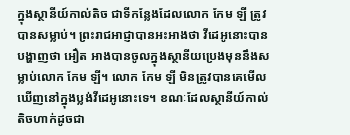ក្នុងស្ថានីយ៍កាល់តិច ជាទីកន្លែងដែលលោក កែម ឡី ត្រូវបានសម្លាប់។ ព្រះរាជអាជ្ញាបានអះអាងថា វីដេអូនោះបានបង្ហាញថា អឿត អាងបានចូលក្នុងស្ថានីយប្រេងមុននឹងសម្លាប់លោក កែម ឡី។ លោក កែម ឡី មិនត្រូវបានគេមើលឃើញនៅក្នុងប្លង់វីដេអូនោះទេ។ ខណៈដែលស្ថានីយ៍កាល់តិចហាក់ដូចជា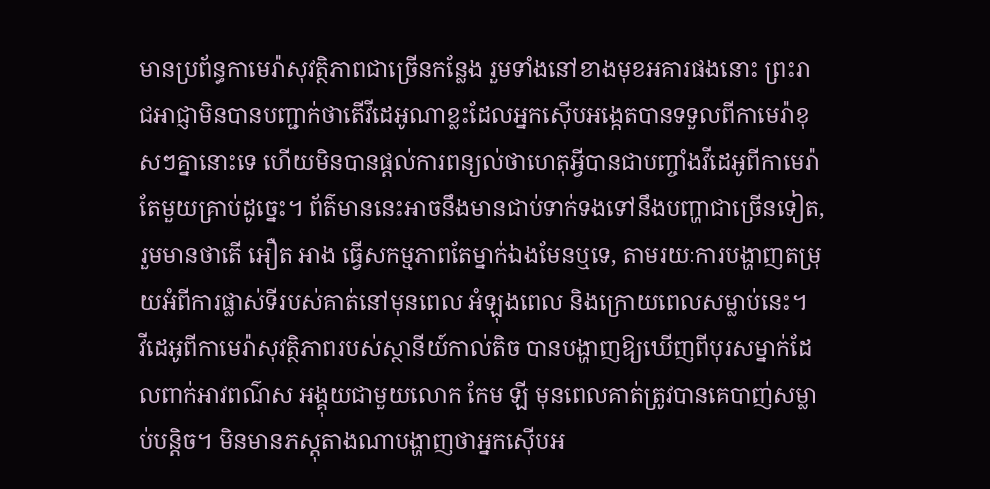មានប្រព័ន្ធកាមេរ៉ាសុវត្ថិភាពជាច្រើនកន្លែង រួមទាំងនៅខាងមុខអគារផងនោះ ព្រះរាជអាជ្ញាមិនបានបញ្ជាក់ថាតើវីដេអូណាខ្លះដែលអ្នកស៊ើបអង្កេតបានទទួលពីកាមេរ៉ាខុសៗគ្នានោះទេ ហើយមិនបានផ្តល់ការពន្យល់ថាហេតុអ្វីបានជាបញ្ចាំងវីដេអូពីកាមេរ៉ាតែមួយគ្រាប់ដូច្នេះ។ ព័ត៌មាននេះអាចនឹងមានជាប់ទាក់ទងទៅនឹងបញ្ហាជាច្រើនទៀត, រួមមានថាតើ អឿត អាង ធ្វើសកម្មភាពតែម្នាក់ឯងមែនឬទេ, តាមរយៈការបង្ហាញតម្រុយអំពីការផ្លាស់ទីរបស់គាត់នៅមុនពេល អំឡុងពេល និងក្រោយពេលសម្លាប់នេះ។
វីដេអូពីកាមេរ៉ាសុវត្ថិភាពរបស់ស្ថានីយ៍កាល់តិច បានបង្ហាញឱ្យឃើញពីបុរសម្នាក់ដែលពាក់អាវពណ៌ស អង្គុយជាមួយលោក កែម ឡី មុនពេលគាត់ត្រូវបានគេបាញ់សម្លាប់បន្តិច។ មិនមានភស្តុតាងណាបង្ហាញថាអ្នកស៊ើបអ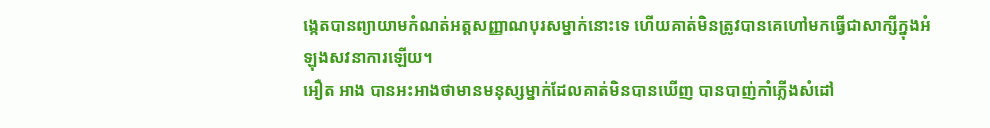ង្កេតបានព្យាយាមកំណត់អត្តសញ្ញាណបុរសម្នាក់នោះទេ ហើយគាត់មិនត្រូវបានគេហៅមកធ្វើជាសាក្សីក្នុងអំឡុងសវនាការឡើយ។
អឿត អាង បានអះអាងថាមានមនុស្សម្នាក់ដែលគាត់មិនបានឃើញ បានបាញ់កាំភ្លើងសំដៅ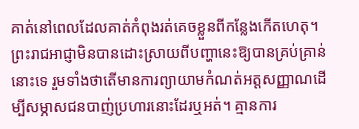គាត់នៅពេលដែលគាត់កំពុងរត់គេចខ្លួនពីកន្លែងកើតហេតុ។ ព្រះរាជអាជ្ញាមិនបានដោះស្រាយពីបញ្ហានេះឱ្យបានគ្រប់គ្រាន់នោះទេ រួមទាំងថាតើមានការព្យាយាមកំណត់អត្តសញ្ញាណដើម្បីសម្ភាសជនបាញ់ប្រហារនោះដែរឬអត់។ គ្មានការ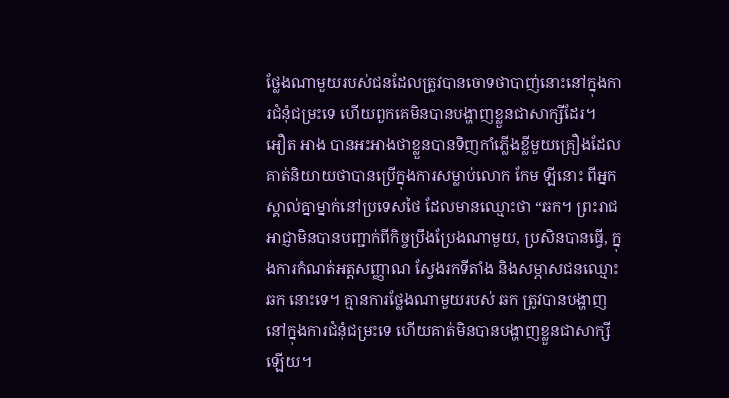ថ្លែងណាមួយរបស់ជនដែលត្រូវបានចោទថាបាញ់នោះនៅក្នុងការជំនុំជម្រះទេ ហើយពួកគេមិនបានបង្ហាញខ្លួនជាសាក្សីដែរ។
អឿត អាង បានអះអាងថាខ្លួនបានទិញកាំភ្លើងខ្លីមួយគ្រឿងដែលគាត់និយាយថាបានប្រើក្នុងការសម្លាប់លោក កែម ឡីនោះ ពីអ្នកស្គាល់គ្នាម្នាក់នៅប្រទេសថៃ ដែលមានឈ្មោះថា “ឆក។ ព្រះរាជអាជ្ញាមិនបានបញ្ជាក់ពីកិច្ចប្រឹងប្រែងណាមួយ, ប្រសិនបានធ្វើ, ក្នុងការកំណត់អត្តសញ្ញាណ ស្វែងរកទីតាំង និងសម្ភាសជនឈ្មោះ ឆក នោះទេ។ គ្មានការថ្លែងណាមួយរបស់ ឆក ត្រូវបានបង្ហាញនៅក្នុងការជំនុំជម្រះទេ ហើយគាត់មិនបានបង្ហាញខ្លួនជាសាក្សីឡើយ។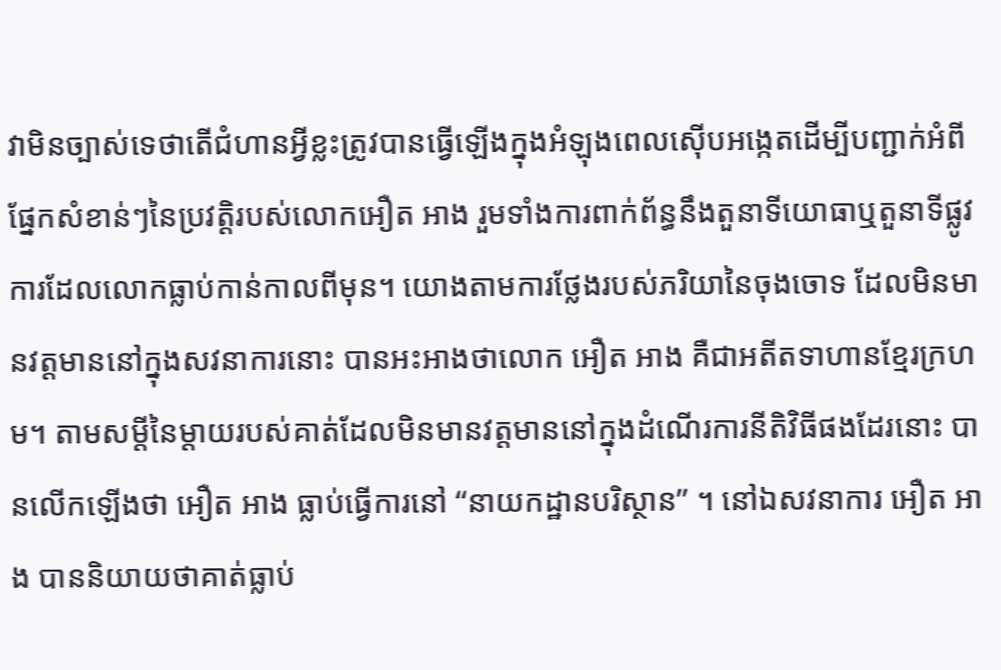វាមិនច្បាស់ទេថាតើជំហានអ្វីខ្លះត្រូវបានធ្វើឡើងក្នុងអំឡុងពេលស៊ើបអង្កេតដើម្បីបញ្ជាក់អំពីផ្នែកសំខាន់ៗនៃប្រវត្តិរបស់លោកអឿត អាង រួមទាំងការពាក់ព័ន្ធនឹងតួនាទីយោធាឬតួនាទីផ្លូវការដែលលោកធ្លាប់កាន់កាលពីមុន។ យោងតាមការថ្លែងរបស់ភរិយានៃចុងចោទ ដែលមិនមានវត្តមាននៅក្នុងសវនាការនោះ បានអះអាងថាលោក អឿត អាង គឺជាអតីតទាហានខ្មែរក្រហម។ តាមសម្តីនៃម្តាយរបស់គាត់ដែលមិនមានវត្តមាននៅក្នុងដំណើរការនីតិវិធីផងដែរនោះ បានលើកឡើងថា អឿត អាង ធ្លាប់ធ្វើការនៅ “នាយកដ្ឋានបរិស្ថាន” ។ នៅឯសវនាការ អឿត អាង បាននិយាយថាគាត់ធ្លាប់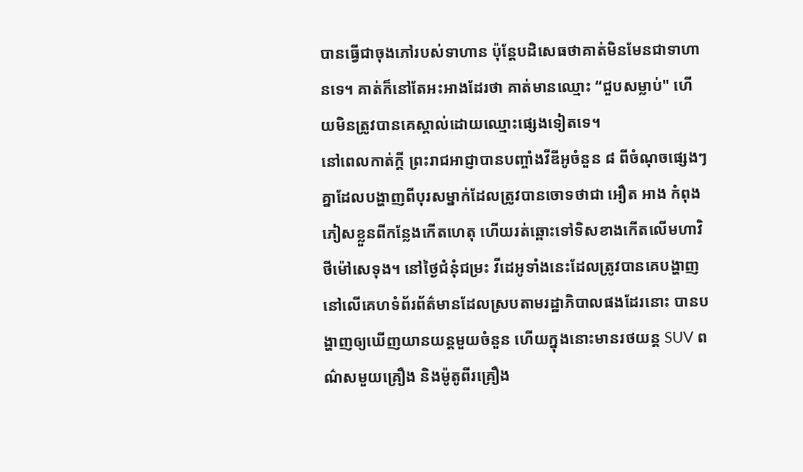បានធ្វើជាចុងភៅរបស់ទាហាន ប៉ុន្តែបដិសេធថាគាត់មិនមែនជាទាហានទេ។ គាត់ក៏នៅតែអះអាងដែរថា គាត់មានឈ្មោះ “ជួបសម្លាប់" ហើយមិនត្រូវបានគេស្គាល់ដោយឈ្មោះផ្សេងទៀតទេ។
នៅពេលកាត់ក្តី ព្រះរាជអាជ្ញាបានបញ្ចាំងវីឌីអូចំនួន ៨ ពីចំណុចផ្សេងៗគ្នាដែលបង្ហាញពីបុរសម្នាក់ដែលត្រូវបានចោទថាជា អឿត អាង កំពុងភៀសខ្លួនពីកន្លែងកើតហេតុ ហើយរត់ឆ្ពោះទៅទិសខាងកើតលើមហាវិថីម៉ៅសេទុង។ នៅថ្ងៃជំនុំជម្រះ វីដេអូទាំងនេះដែលត្រូវបានគេបង្ហាញនៅលើគេហទំព័រព័ត៌មានដែលស្របតាមរដ្ឋាភិបាលផងដែរនោះ បានបង្ហាញឲ្យឃើញយានយន្តមួយចំនួន ហើយក្នុងនោះមានរថយន្ត SUV ពណ៌សមួយគ្រឿង និងម៉ូតូពីរគ្រឿង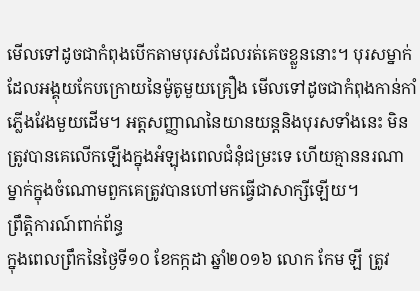មើលទៅដូចជាកំពុងបើកតាមបុរសដែលរត់គេចខ្លួននោះ។ បុរសម្នាក់ដែលអង្គុយកែបក្រោយនៃម៉ូតូមួយគ្រឿង មើលទៅដូចជាកំពុងកាន់កាំភ្លើងវែងមួយដើម។ អត្តសញ្ញាណនៃយានយន្តនិងបុរសទាំងនេះ មិនត្រូវបានគេលើកឡើងក្នុងអំឡុងពេលជំនុំជម្រះទេ ហើយគ្មាននរណាម្នាក់ក្នុងចំណោមពួកគេត្រូវបានហៅមកធ្វើជាសាក្សីឡើយ។
ព្រឹត្តិការណ៍ពាក់ព័ន្ធ
ក្នុងពេលព្រឹកនៃថ្ងៃទី១០ ខែកក្កដា ឆ្នាំ២០១៦ លោក កែម ឡី ត្រូវ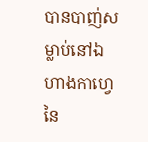បានបាញ់សម្លាប់នៅឯហាងកាហ្វេនៃ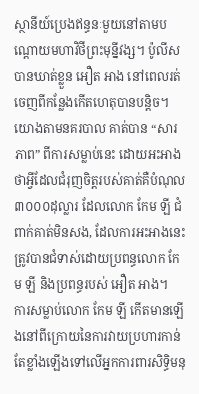ស្ថានីយ៍ប្រេងឥន្ធនៈមួយនៅតាមបណ្តោយមហាវិថីព្រះមុន្នីវង្ស។ ប៉ូលីសបានឃាត់ខ្លួន អឿត អាង នៅពេលរត់ចេញពីកន្លែងកើតហេតុបានបន្តិច។ យោងតាមនគរបាល គាត់បាន “សារភាព” ពីការសម្លាប់នេះ ដោយអះអាងថាអ្វីដែលជំរុញចិត្តរបស់គាត់គឺបំណុល ៣០០០ដុល្លារ ដែលលោក កែម ឡី ជំពាក់គាត់មិនសង, ដែលការអះអាងនេះត្រូវបានជំទាស់ដោយប្រពន្ធលោក កែម ឡី និងប្រពន្ធរបស់ អឿត អាង។
ការសម្លាប់លោក កែម ឡី កើតមានឡើងនៅពីក្រោយនៃការវាយប្រហារកាន់តែខ្លាំងឡើងទៅលើអ្នកការពារសិទ្ធិមនុ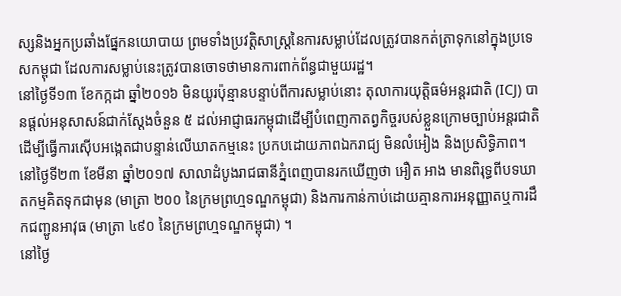ស្សនិងអ្នកប្រឆាំងផ្នែកនយោបាយ ព្រមទាំងប្រវត្តិសាស្ត្រនៃការសម្លាប់ដែលត្រូវបានកត់ត្រាទុកនៅក្នុងប្រទេសកម្ពុជា ដែលការសម្លាប់នេះត្រូវបានចោទថាមានការពាក់ព័ន្ធជាមួយរដ្ឋ។
នៅថ្ងៃទី១៣ ខែកក្កដា ឆ្នាំ២០១៦ មិនយូរប៉ុន្មានបន្ទាប់ពីការសម្លាប់នោះ តុលាការយុត្តិធម៌អន្តរជាតិ (ICJ) បានផ្តល់អនុសាសន៍ជាក់ស្តែងចំនួន ៥ ដល់អាជ្ញាធរកម្ពុជាដើម្បីបំពេញកាតព្វកិច្ចរបស់ខ្លួនក្រោមច្បាប់អន្តរជាតិ ដើម្បីធ្វើការស៊ើបអង្កេតជាបន្ទាន់លើឃាតកម្មនេះ ប្រកបដោយភាពឯករាជ្យ មិនលំអៀង និងប្រសិទ្ធិភាព។
នៅថ្ងៃទី២៣ ខែមីនា ឆ្នាំ២០១៧ សាលាដំបូងរាជធានីភ្នំពេញបានរកឃើញថា អឿត អាង មានពិរុទ្ធពីបទឃាតកម្មគិតទុកជាមុន (មាត្រា ២០០ នៃក្រមព្រហ្មទណ្ឌកម្ពុជា) និងការកាន់កាប់ដោយគ្មានការអនុញ្ញាតឬការដឹកជញ្ជូនអាវុធ (មាត្រា ៤៩០ នៃក្រមព្រហ្មទណ្ឌកម្ពុជា) ។
នៅថ្ងៃ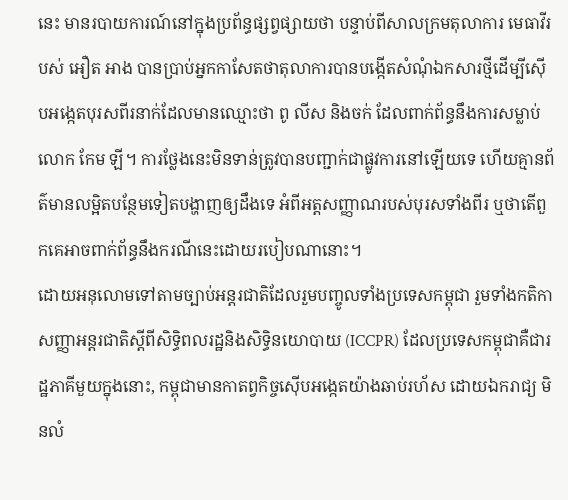នេះ មានរបាយការណ៍នៅក្នុងប្រព័ន្ធផ្សព្វផ្សាយថា បន្ទាប់ពីសាលក្រមតុលាការ មេធាវីរបស់ អឿត អាង បានប្រាប់អ្នកកាសែតថាតុលាការបានបង្កើតសំណុំឯកសារថ្មីដើម្បីស៊ើបអង្កេតបុរសពីរនាក់ដែលមានឈ្មោះថា ពូ លីស និងចក់ ដែលពាក់ព័ន្ធនឹងការសម្លាប់លោក កែម ឡី។ ការថ្លែងនេះមិនទាន់ត្រូវបានបញ្ជាក់ជាផ្លូវការនៅឡើយទេ ហើយគ្មានព័ត៌មានលម្អិតបន្ថែមទៀតបង្ហាញឲ្យដឹងទេ អំពីអត្តសញ្ញាណរបស់បុរសទាំងពីរ ឬថាតើពួកគេអាចពាក់ព័ន្ធនឹងករណីនេះដោយរបៀបណានោះ។
ដោយអនុលោមទៅតាមច្បាប់អន្តរជាតិដែលរួមបញ្ចូលទាំងប្រទេសកម្ពុជា រួមទាំងកតិកាសញ្ញាអន្តរជាតិស្តីពីសិទ្ធិពលរដ្ឋនិងសិទ្ធិនយោបាយ (ICCPR) ដែលប្រទេសកម្ពុជាគឺជារដ្ឋភាគីមួយក្នុងនោះ, កម្ពុជាមានកាតព្វកិច្ចស៊ើបអង្កេតយ៉ាងឆាប់រហ័ស ដោយឯករាជ្យ មិនលំ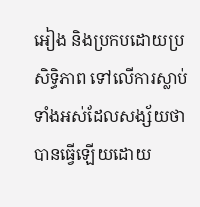អៀង និងប្រកបដោយប្រសិទ្ធិភាព ទៅលើការស្លាប់ទាំងអស់ដែលសង្ស័យថាបានធ្វើឡើយដោយ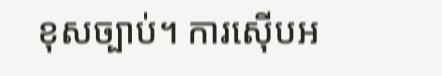ខុសច្បាប់។ ការស៊ើបអ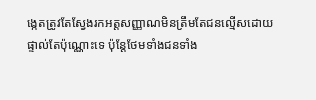ង្កេតត្រូវតែស្វែងរកអត្តសញ្ញាណមិនត្រឹមតែជនល្មើសដោយផ្ទាល់តែប៉ុណ្ណោះទេ ប៉ុន្តែថែមទាំងជនទាំង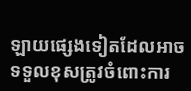ឡាយផ្សេងទៀតដែលអាចទទួលខុសត្រូវចំពោះការ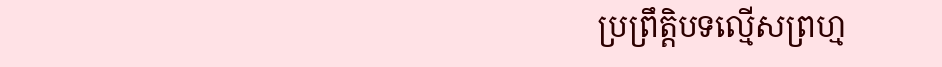ប្រព្រឹត្តិបទល្មើសព្រហ្ម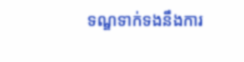ទណ្ឌទាក់ទងនឹងការ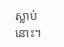ស្លាប់នោះ។